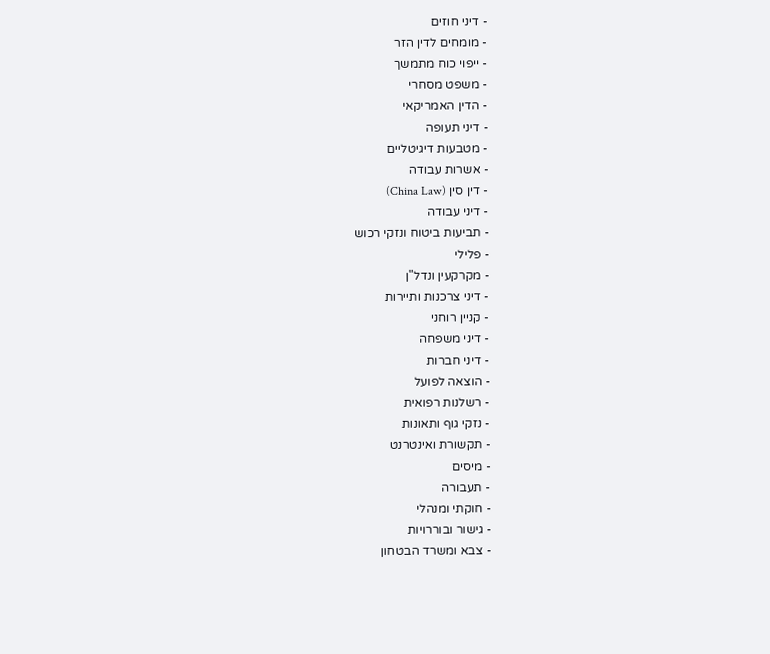- דיני חוזים
- מומחים לדין הזר
- ייפוי כוח מתמשך
- משפט מסחרי
- הדין האמריקאי
- דיני תעופה
- מטבעות דיגיטליים
- אשרות עבודה
- דין סין (China Law)
- דיני עבודה
- תביעות ביטוח ונזקי רכוש
- פלילי
- מקרקעין ונדל"ן
- דיני צרכנות ותיירות
- קניין רוחני
- דיני משפחה
- דיני חברות
- הוצאה לפועל
- רשלנות רפואית
- נזקי גוף ותאונות
- תקשורת ואינטרנט
- מיסים
- תעבורה
- חוקתי ומנהלי
- גישור ובוררויות
- צבא ומשרד הבטחון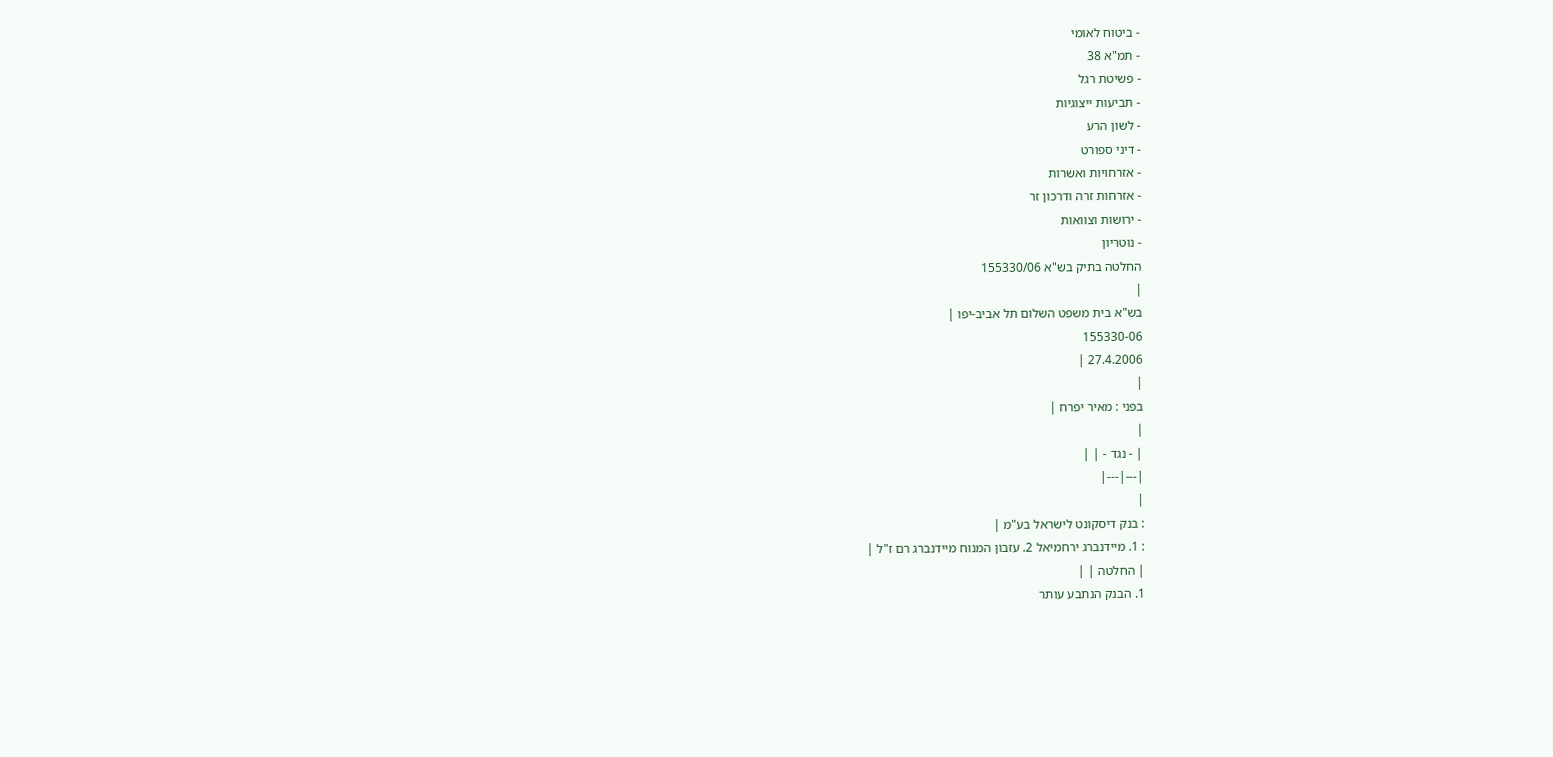- ביטוח לאומי
- תמ"א 38
- פשיטת רגל
- תביעות ייצוגיות
- לשון הרע
- דיני ספורט
- אזרחויות ואשרות
- אזרחות זרה ודרכון זר
- ירושות וצוואות
- נוטריון
החלטה בתיק בש"א 155330/06
|
בש"א בית משפט השלום תל אביב-יפו |
155330-06
27.4.2006 |
|
בפני : מאיר יפרח |
|
| - נגד - | |
|---|---|
|
: בנק דיסקונט לישראל בע"מ |
: 1. מיידנברג ירחמיאל 2. עזבון המנוח מיידנברג רם ז"ל |
| החלטה | |
1. הבנק הנתבע עותר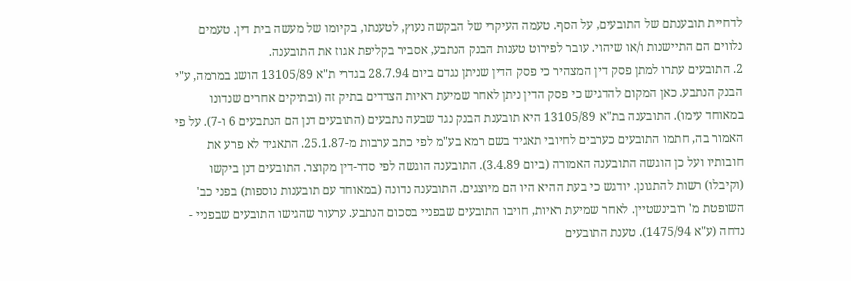לדחיית תובענתם של התובעים, על הסף. טעמה העיקרי של הבקשה נעוץ, לטענתו, בקיומו של מעשה בית דין. טעמים נלווים הם התיישנות ו/או שיהוי. עובר לפירוט טענות הבנק הנתבע, אסביר בקליפת אגוז את התובענה.
2. התובעים עתרו למתן פסק דין המצהיר כי פסק הדין שניתן נגדם ביום 28.7.94 בגדרי ת"א 13105/89 הושג במרמה, ע"י הבנק הנתבע. כאן המקום להדגיש כי פסק הדין ניתן לאחר שמיעת ראיות הצדדים בתיק זה (ובתיקים אחרים שנדונו במאוחד עימו). התובענה בת"א 13105/89 היא תובענת הבנק נגד שבעה נתבעים (התובעים דנן הם הנתבעים 6 ו-7). על פי האמור בה, חתמו התובעים כערבים לחיובי תאגיד בשם רמא בע"מ לפי כתב ערבות מ-25.1.87. התאגיד לא פרע את חובותיו ועל כן הוגשה התובענה האמורה (ביום 3.4.89). התובענה הוגשה לפי סדר-דין מקוצר. התובעים דנן ביקשו (וקיבלו) רשות להתגונן. יודגש כי בעת ההיא היו הם מיוצגים. התובענה נדונה (במאוחד עם תובענות נוספות) בפני כב' השופטת מ' רובינשטיין. לאחר שמיעת ראיות, חויבו התובעים שבפניי בסכום הנתבע. ערעור שהגישו התובעים שבפניי - נדחה (ע"א 1475/94). טענת התובעים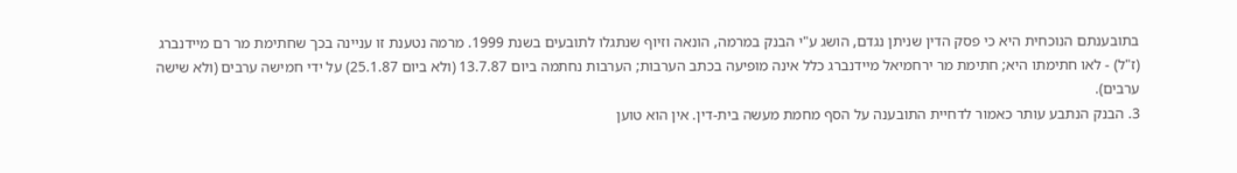בתובענתם הנוכחית היא כי פסק הדין שניתן נגדם, הושג ע"י הבנק במרמה, הונאה וזיוף שנתגלו לתובעים בשנת 1999. מרמה נטענת זו עניינה בכך שחתימת מר רם מיידנברג (ז"ל) - לאו חתימתו היא; חתימת מר ירחמיאל מיידנברג כלל אינה מופיעה בכתב הערבות; הערבות נחתמה ביום 13.7.87 (ולא ביום 25.1.87) על ידי חמישה ערבים (ולא שישה ערבים).
3. הבנק הנתבע עותר כאמור לדחיית התובענה על הסף מחמת מעשה בית-דין. אין הוא טוען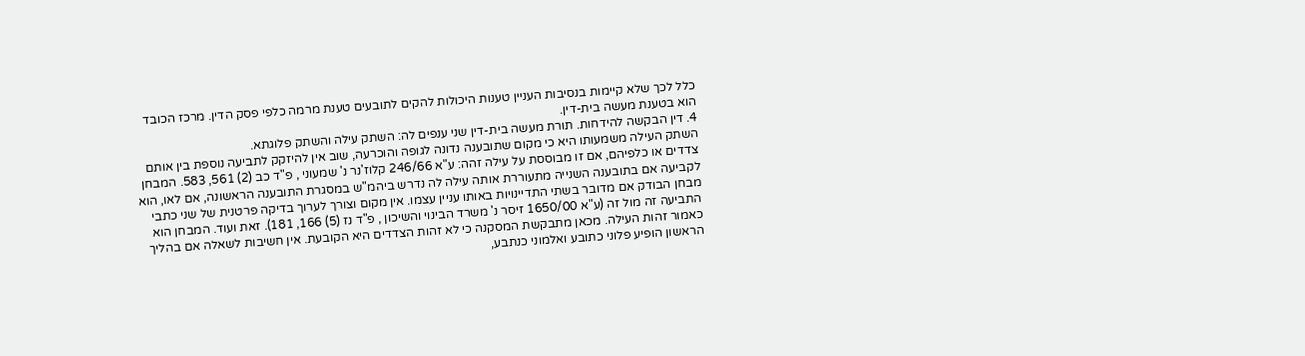כלל לכך שלא קיימות בנסיבות העניין טענות היכולות להקים לתובעים טענת מרמה כלפי פסק הדין. מרכז הכובד הוא בטענת מעשה בית-דין.
4. דין הבקשה להידחות. תורת מעשה בית-דין שני ענפים לה: השתק עילה והשתק פלוגתא.
השתק העילה משמעותו היא כי מקום שתובענה נדונה לגופה והוכרעה, שוב אין להיזקק לתביעה נוספת בין אותם צדדים או כלפיהם, אם זו מבוססת על עילה זהה: ע"א 246/66 קלוז'נר נ' שמעוני , פ"ד כב (2) 561, 583. המבחן לקביעה אם בתובענה השנייה מתעוררת אותה עילה לה נדרש ביהמ"ש במסגרת התובענה הראשונה, אם לאו, הוא מבחן הבודק אם מדובר בשתי התדיינויות באותו עניין עצמו. אין מקום וצורך לערוך בדיקה פרטנית של שני כתבי התביעה זה מול זה (ע"א 1650/00 זיסר נ' משרד הבינוי והשיכון , פ"ד נז (5) 166, 181). זאת ועוד. המבחן הוא כאמור זהות העילה. מכאן מתבקשת המסקנה כי לא זהות הצדדים היא הקובעת. אין חשיבות לשאלה אם בהליך הראשון הופיע פלוני כתובע ואלמוני כנתבע,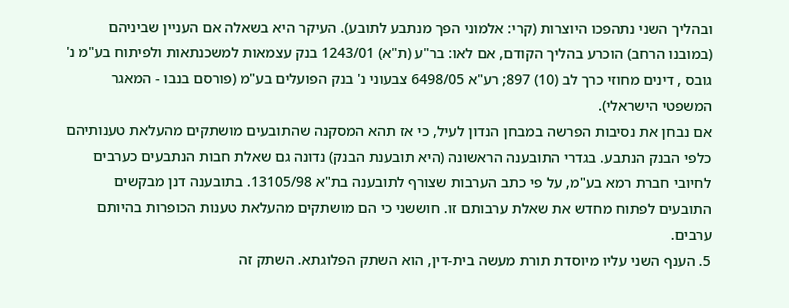ובהליך השני נתהפכו היוצרות (קרי: אלמוני הפך מנתבע לתובע). העיקר היא בשאלה אם העניין שביניהם (במובנו הרחב) הוכרע בהליך הקודם, אם לאו: בר"ע (ת"א) 1243/01 בנק עצמאות למשכנתאות ולפיתוח בע"מ נ' גובס , דינים מחוזי כרך לב (10) 897; רע"א 6498/05 צבעוני נ' בנק הפועלים בע"מ (פורסם בנבו - המאגר המשפטי הישראלי).
אם נבחן את נסיבות הפרשה במבחן הנדון לעיל, כי אז תהא המסקנה שהתובעים מושתקים מהעלאת טענותיהם כלפי הבנק הנתבע. בגדרי התובענה הראשונה (היא תובענת הבנק) נדונה גם שאלת חבות הנתבעים כערבים לחיובי חברת רמא בע"מ, על פי כתב הערבות שצורף לתובענה בת"א 13105/98. בתובענה דנן מבקשים התובעים לפתוח מחדש את שאלת ערבותם זו. חוששני כי הם מושתקים מהעלאת טענות הכופרות בהיותם ערבים.
5. הענף השני עליו מיוסדת תורת מעשה בית-דין, הוא השתק הפלוגתא. השתק זה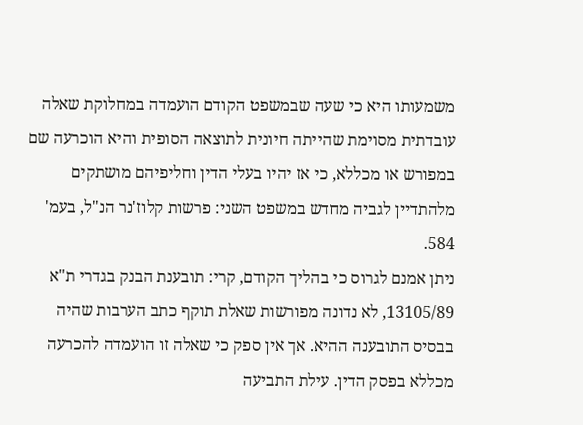משמעותו היא כי שעה שבמשפט הקודם הועמדה במחלוקת שאלה עובדתית מסוימת שהייתה חיונית לתוצאה הסופית והיא הוכרעה שם במפורש או מכללא, כי אז יהיו בעלי הדין וחליפיהם מושתקים מלהתדיין לגביה מחדש במשפט השני: פרשות קלוז'נר הנ"ל, בעמ' 584.
ניתן אמנם לגרוס כי בהליך הקודם, קרי: תובענת הבנק בגדרי ת"א 13105/89, לא נדונה מפורשות שאלת תוקף כתב הערבות שהיה בבסיס התובענה ההיא. אך אין ספק כי שאלה זו הועמדה להכרעה מכללא בפסק הדין. עילת התביעה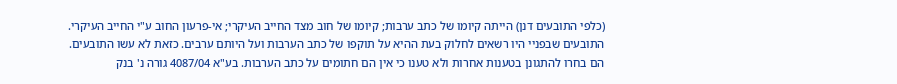(כלפי התובעים דנן) הייתה קיומו של כתב ערבות; קיומו של חוב מצד החייב העיקרי; אי-פרעון החוב ע"י החייב העיקרי. התובעים שבפניי היו רשאים לחלוק בעת ההיא על תוקפו של כתב הערבות ועל היותם ערבים. כזאת לא עשו התובעים. הם בחרו להתגונן בטענות אחרות ולא טענו כי אין הם חתומים על כתב הערבות. בע"א 4087/04 גורה נ' בנק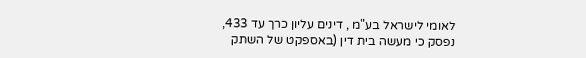לאומי לישראל בע"מ , דינים עליון כרך עד 433, נפסק כי מעשה בית דין (באספקט של השתק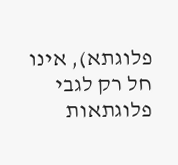פלוגתא), אינו חל רק לגבי פלוגתאות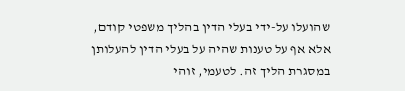שהועלו על-ידי בעלי הדין בהליך משפטי קודם, אלא אף על טענות שהיה על בעלי הדין להעלותן במסגרת הליך זה. לטעמי, זוהי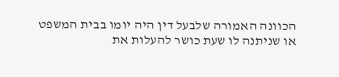הכוונה האמורה שלבעל דין היה יומו בבית המשפט או שניתנה לו שעת כושר להעלות את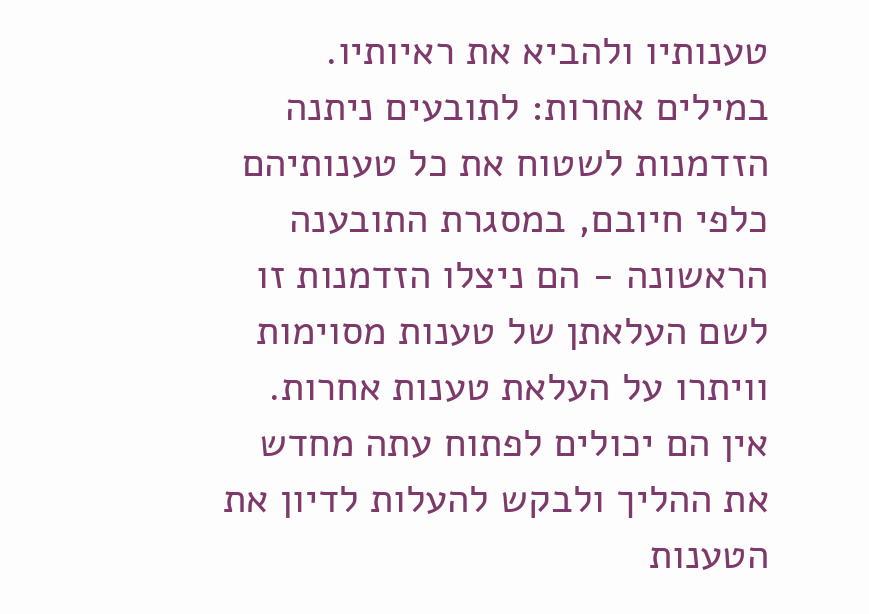טענותיו ולהביא את ראיותיו. במילים אחרות: לתובעים ניתנה הזדמנות לשטוח את כל טענותיהם כלפי חיובם, במסגרת התובענה הראשונה - הם ניצלו הזדמנות זו לשם העלאתן של טענות מסוימות וויתרו על העלאת טענות אחרות. אין הם יכולים לפתוח עתה מחדש את ההליך ולבקש להעלות לדיון את הטענות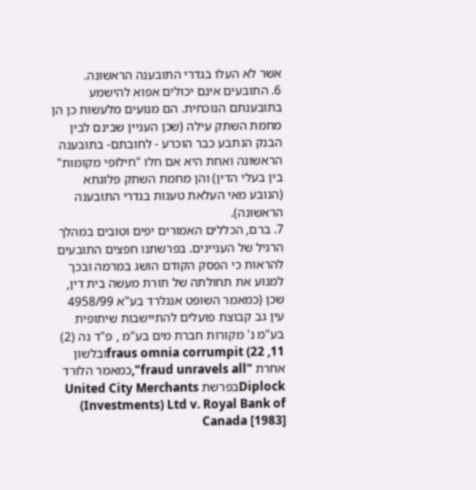אשר לא העלו בגדרי התובענה הראשונה.
6. התובעים אינם יכולים אפוא להישמע בתובענתם הנוכחית. הם מנועים מלעשות כן הן מחמת השתק עילה (שכן העניין שבינם לבין הבנק הנתבע כבר הוכרע - לחובתם- בתובענה הראשונה ואחת היא אם חלו "חילופי מקומות" בין בעלי הדין) והן מחמת השתק פלוגתא (הנובע מאי העלאת טענות בגדרי התובענה הראשונה).
7. ברם, הכללים האמורים יפים וטובים במהלך הרגיל של העניינים. בפרשתנו חפצים התובעים להראות כי הפסק הקודם הושג במרמה ובכך למנוע את תחולתה של תורת מעשה בית דין, שכן (כמאמר השופט אנגלרד בע"א 4958/99 עין גב קבוצת פועלים להתיישבות שיתופית בע"מ נ' מקורות חברת מים בע"מ , פ"ד נה (2) 11, 22) fraus omnia corrumpitובלשון אחרת "fraud unravels all",כמאמר הלורד Diplockבפרשת United City Merchants (Investments) Ltd v. Royal Bank of Canada [1983]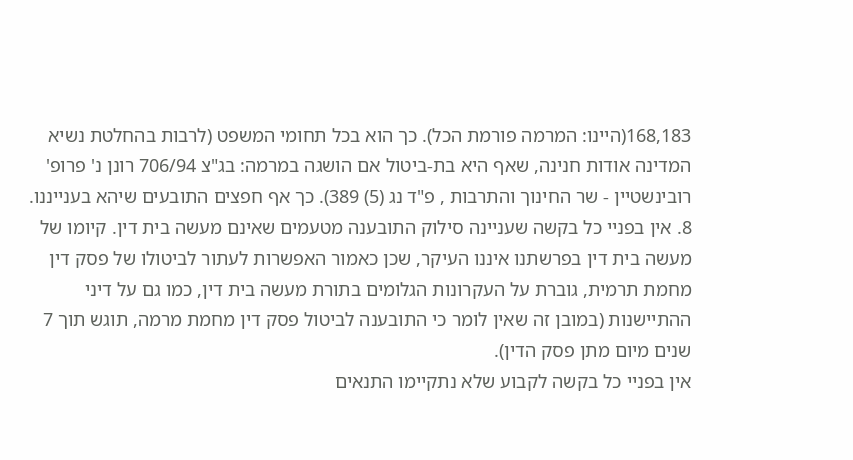168,183(היינו: המרמה פורמת הכל). כך הוא בכל תחומי המשפט (לרבות בהחלטת נשיא המדינה אודות חנינה, שאף היא בת-ביטול אם הושגה במרמה: בג"צ 706/94 רונן נ' פרופ' רובינשטיין - שר החינוך והתרבות , פ"ד נג (5) 389). כך אף חפצים התובעים שיהא בענייננו.
8. אין בפניי כל בקשה שעניינה סילוק התובענה מטעמים שאינם מעשה בית דין. קיומו של מעשה בית דין בפרשתנו איננו העיקר, שכן כאמור האפשרות לעתור לביטולו של פסק דין מחמת תרמית, גוברת על העקרונות הגלומים בתורת מעשה בית דין, כמו גם על דיני ההתיישנות (במובן זה שאין לומר כי התובענה לביטול פסק דין מחמת מרמה, תוגש תוך 7 שנים מיום מתן פסק הדין).
אין בפניי כל בקשה לקבוע שלא נתקיימו התנאים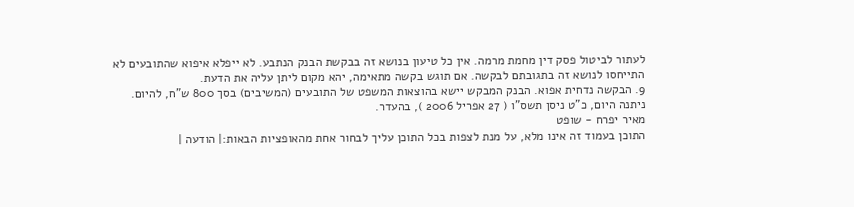לעתור לביטול פסק דין מחמת מרמה. אין כל טיעון בנושא זה בבקשת הבנק הנתבע. לא ייפלא איפוא שהתובעים לא התייחסו לנושא זה בתגובתם לבקשה. אם תוגש בקשה מתאימה, יהא מקום ליתן עליה את הדעת.
9. הבקשה נדחית אפוא. הבנק המבקש יישא בהוצאות המשפט של התובעים (המשיבים) בסך 800 ש"ח, להיום.
ניתנה היום, כ"ט ניסן תשס"ו ( 27 אפריל 2006 ), בהעדר.
מאיר יפרח - שופט
התוכן בעמוד זה אינו מלא, על מנת לצפות בכל התוכן עליך לבחור אחת מהאופציות הבאות:| הודעה |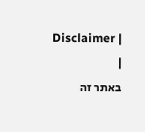Disclaimer |
|
באתר זה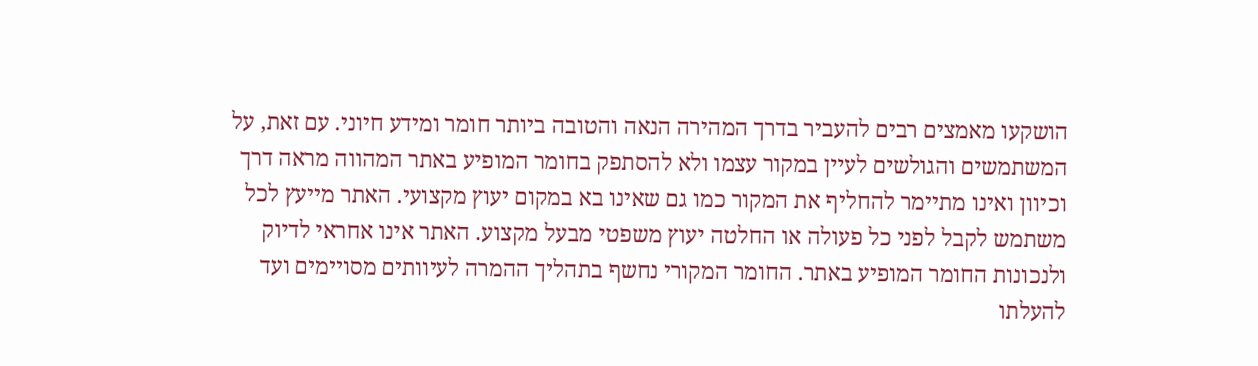הושקעו מאמצים רבים להעביר בדרך המהירה הנאה והטובה ביותר חומר ומידע חיוני. עם זאת, על המשתמשים והגולשים לעיין במקור עצמו ולא להסתפק בחומר המופיע באתר המהווה מראה דרך וכיוון ואינו מתיימר להחליף את המקור כמו גם שאינו בא במקום יעוץ מקצועי. האתר מייעץ לכל משתמש לקבל לפני כל פעולה או החלטה יעוץ משפטי מבעל מקצוע. האתר אינו אחראי לדיוק ולנכונות החומר המופיע באתר. החומר המקורי נחשף בתהליך ההמרה לעיוותים מסויימים ועד להעלתו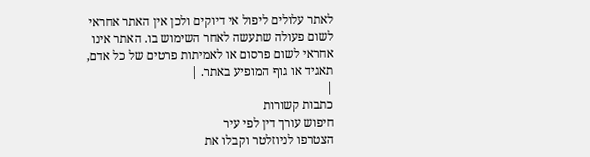לאתר עלולים ליפול אי דיוקים ולכן אין האתר אחראי לשום פעולה שתעשה לאחר השימוש בו. האתר אינו אחראי לשום פרסום או לאמיתות פרטים של כל אדם, תאגיד או גוף המופיע באתר. |
|
כתבות קשורות
חיפוש עורך דין לפי עיר
הצטרפו לניוזלטר וקבלו את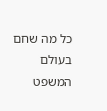כל מה שחם בעולם המשפט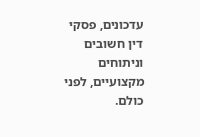עדכונים, פסקי דין חשובים וניתוחים מקצועיים, לפני כולם.